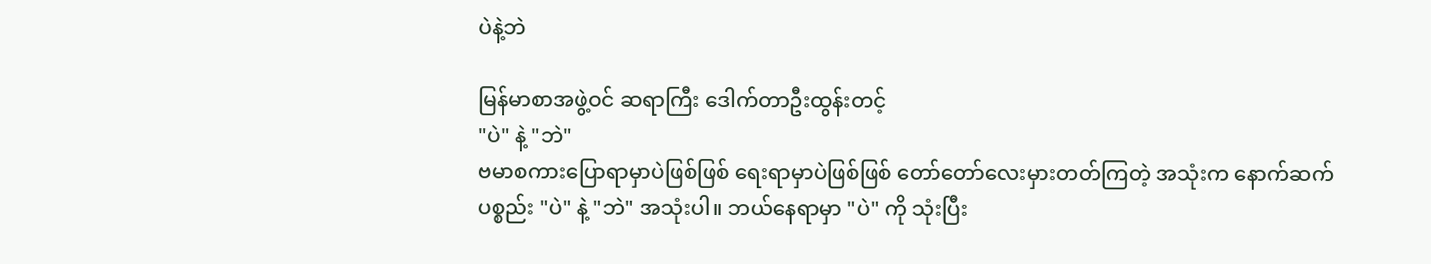ပဲနဲ့ဘဲ

မြန်မာစာအဖွဲ့ဝင် ဆရာကြီး ဒေါက်တာဦးထွန်းတင့်
"ပဲ" နဲ့ "ဘဲ"
ဗမာစကားပြောရာမှာပဲဖြစ်ဖြစ် ရေးရာမှာပဲဖြစ်ဖြစ် တော်တော်လေးမှားတတ်ကြတဲ့ အသုံးက နောက်ဆက်ပစ္စည်း "ပဲ" နဲ့ "ဘဲ" အသုံးပါ။ ဘယ်နေရာမှာ "ပဲ" ကို သုံးပြီး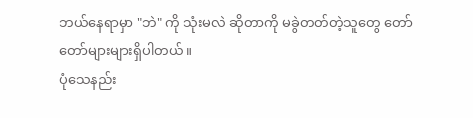ဘယ်နေရာမှာ "ဘဲ" ကို သုံးမလဲ ဆိုတာကို မခွဲတတ်တဲ့သူတွေ တော်တော်များများရှိပါတယ်။
ပုံသေနည်း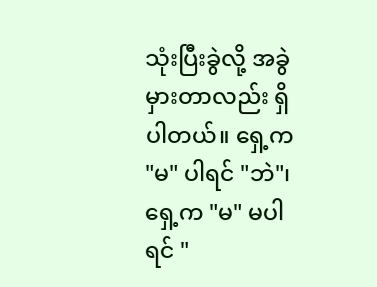သုံးပြီးခွဲလို့ အခွဲမှားတာလည်း ရှိပါတယ်။ ရှေ့က "မ" ပါရင် "ဘဲ"၊ ရှေ့က "မ" မပါရင် "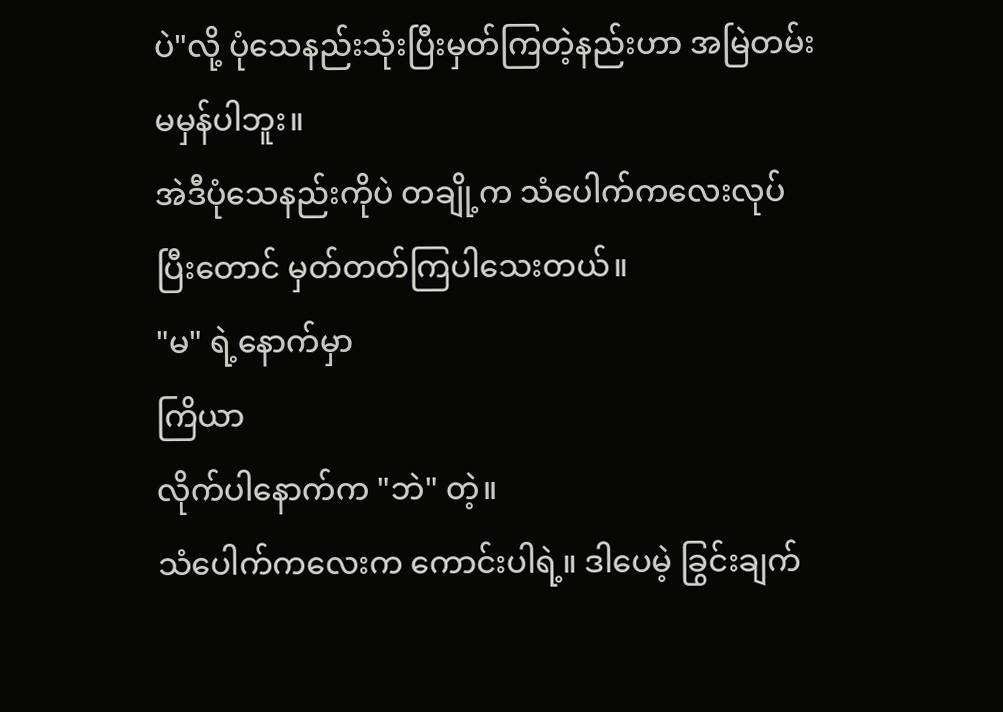ပဲ"လို့ ပုံသေနည်းသုံးပြီးမှတ်ကြတဲ့နည်းဟာ အမြဲတမ်း မမှန်ပါဘူး။
အဲဒီပုံသေနည်းကိုပဲ တချို့က သံပေါက်ကလေးလုပ်ပြီးတောင် မှတ်တတ်ကြပါသေးတယ်။
"မ" ရဲ့နောက်မှာ
ကြိယာ
လိုက်ပါနောက်က "ဘဲ" တဲ့။
သံပေါက်ကလေးက ကောင်းပါရဲ့။ ဒါပေမဲ့ ခြွင်းချက်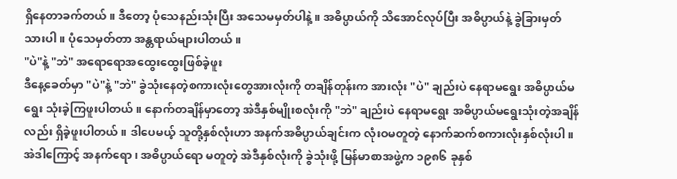ရှိနေတာခက်တယ်။ ဒီတော့ ပုံသေနည်းသုံးပြီး အသေမမှတ်ပါနဲ့။ အဓိပ္ပာယ်ကို သိအောင်လုပ်ပြီး အဓိပ္ပာယ်နဲ့ ခွဲခြားမှတ်သားပါ။ ပုံသေမှတ်တာ အန္တရာယ်များပါတယ်။
"ပဲ"နဲ့ "ဘဲ" အရောရောအထွေးထွေးဖြစ်ခဲ့ဖူး
ဒီနေ့ခေတ်မှာ "ပဲ"နဲ့ "ဘဲ" ခွဲသုံးနေတဲ့စကားလုံးတွေအားလုံးကို တချိန်တုန်းက အားလုံး "ပဲ" ချည်းပဲ နေရာမရွေး အဓိပ္ပာယ်မရွေး သုံးခဲ့ကြဖူးပါတယ်။ နောက်တချိန်မှာတော့ အဲဒီနှစ်မျိုးစလုံးကို "ဘဲ" ချည်းပဲ နေရာမရွေး အဓိပ္ပာယ်မရွေးသုံးတဲ့အချိန်လည်း ရှိခဲ့ဖူးပါတယ်။ ဒါပေမယ့် သူတို့နှစ်လုံးဟာ အနက်အဓိပ္ပာယ်ချင်းက လုံးဝမတူတဲ့ နောက်ဆက်စကားလုံးနှစ်လုံးပါ။ အဲဒါကြောင့် အနက်ရော၊ အဓိပ္ပာယ်ရော မတူတဲ့ အဲဒီနှစ်လုံးကို ခွဲသုံးဖို့ မြန်မာစာအဖွဲ့က ၁၉၈၆ ခုနှစ်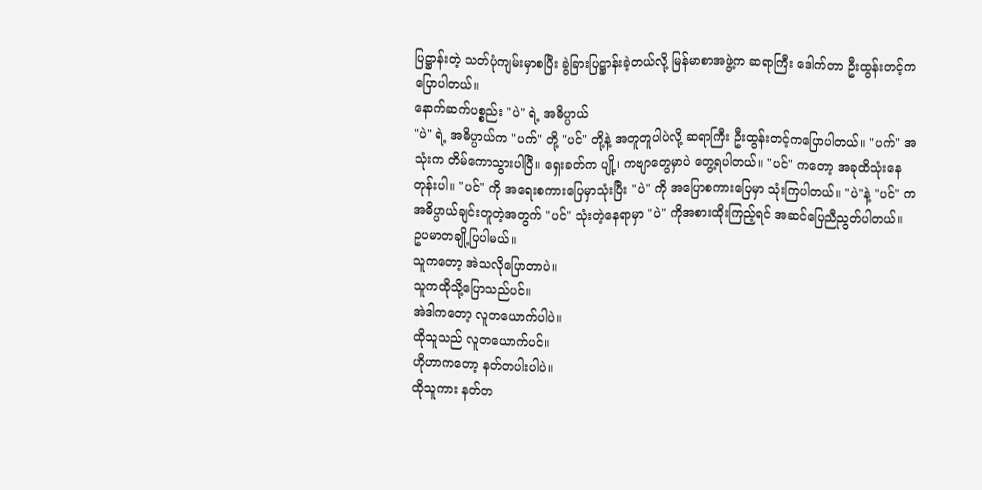ပြဋ္ဌာန်းတဲ့ သတ်ပုံကျမ်းမှာစပြီး ခွဲခြားပြဋ္ဌာန်းခဲ့တယ်လို့ မြန်မာစာအဖွဲ့က ဆရာကြီး ဒေါက်တာ ဦးထွန်းတင့်ကပြောပါတယ်။
နောက်ဆက်ပစ္စည်း "ပဲ" ရဲ့ အဓိပ္ပာယ်
"ပဲ" ရဲ့ အဓိပ္ပာယ်က "ပက်" တို့ "ပင်" တို့နဲ့ အတူတူပါပဲလို့ ဆရာကြီး ဦးထွန်းတင့်ကပြောပါတယ်။ "ပက်" အသုံးက တိမ်ကောသွားပါပြီ။ ရှေးခတ်က ပျို့၊ ကဗျာတွေမှာပဲ တွေ့ရပါတယ်။ "ပင်" ကတော့ အခုထိသုံးနေတုန်းပါ။ "ပင်" ကို အရေးစကားပြေမှာသုံးပြီး "ပဲ" ကို အပြောစကားပြေမှာ သုံးကြပါတယ်။ "ပဲ"နဲ့ "ပင်" က အဓိပ္ပာယ်ချင်းတူတဲ့အတွက် "ပင်" သုံးတဲ့နေရာမှာ "ပဲ" ကိုအစားထိုးကြည့်ရင် အဆင်ပြေညီညွတ်ပါတယ်။
ဥပမာတချို့ပြပါမယ်။
သူကတော့ အဲသလိုပြောတာပဲ။
သူကထိုသို့ပြောသည်ပင်။
အဲဒါကတော့ လူတယောက်ပါပဲ။
ထိုသူသည် လူတယောက်ပင်။
ဟိုဟာကတော့ နတ်တပါးပါပဲ။
ထိုသူကား နတ်တ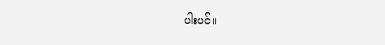ပါးပင်။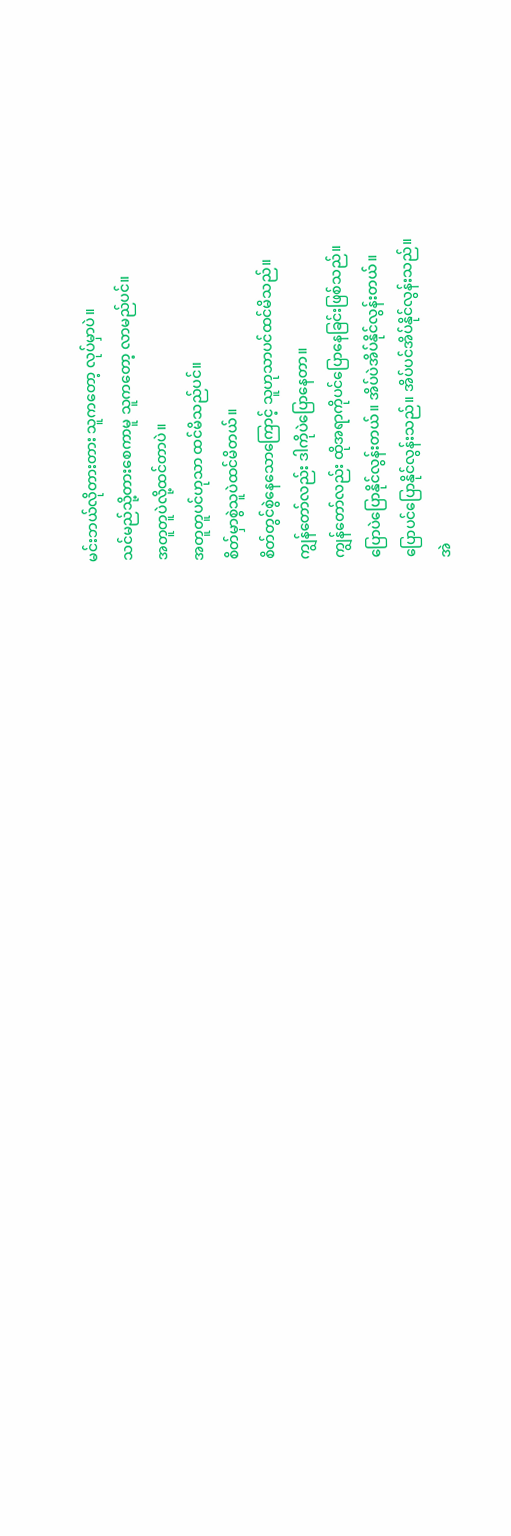မင်းဘယ်လိုတားတား သူကတော့ လုပ်မှာပဲ။
သင်မည်သို့တားစေကာမူ သူကတော့ လာမည်ပင်။
အတူတူပဲလို့ထင်တာပဲ။
အတူတူပင်ဟုသာ ထင်မိသည်ပင်။
စိတ်မှာစွဲသူပဲထင်မိတယ်။
စိတ်တွင်စွဲနေသောကြောင့် သူဟုသာပင်ထင်မိသည်။
ကျွန်တော်လည်း ဒါကိုပဲပြောနေတာ။
ကျွန်တော်လည်း ထိုအရာကိုပင်ပြောနေခြင်းဖြစ်သည်။
ပြောပဲပြောနိုင်လွန်းတယ်။ အိပ်ပဲအိပ်နိုင်လွန်းတယ်။
ပြောပင်ပြောနိုင်လွန်းသည်။ အိပ်ပင်အိပ်နိုင်လွန်းသည်။
အဲ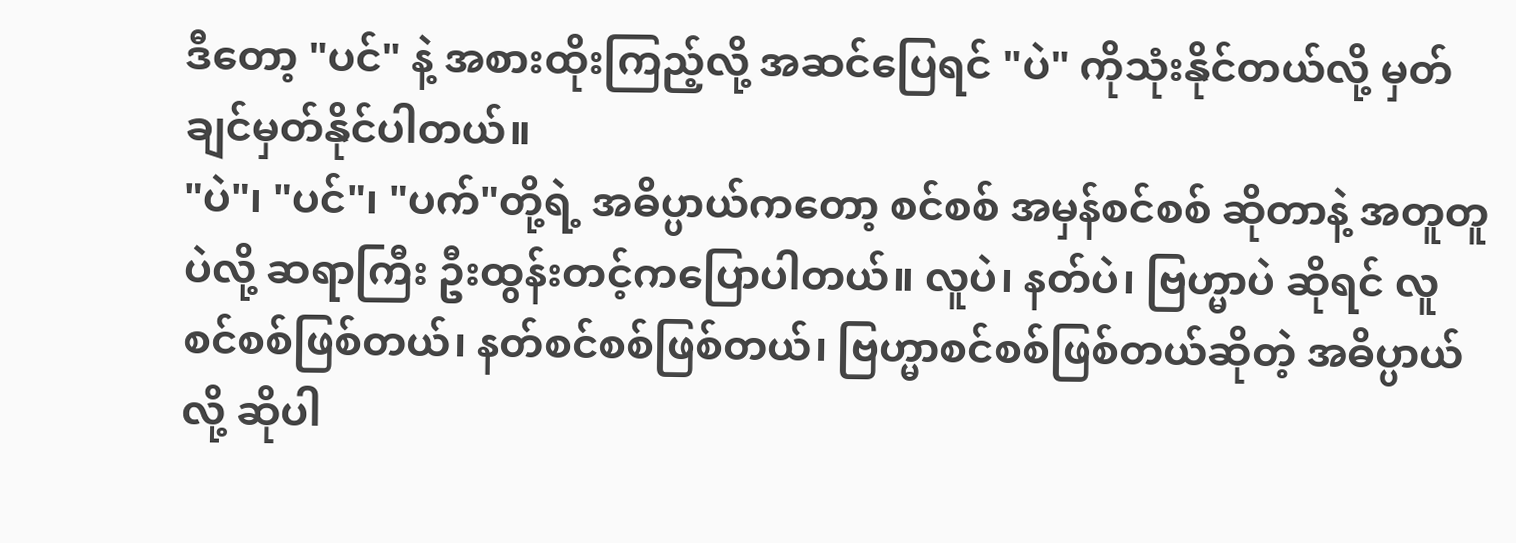ဒီတော့ "ပင်" နဲ့ အစားထိုးကြည့်လို့ အဆင်ပြေရင် "ပဲ" ကိုသုံးနိုင်တယ်လို့ မှတ်ချင်မှတ်နိုင်ပါတယ်။
"ပဲ"၊ "ပင်"၊ "ပက်"တို့ရဲ့ အဓိပ္ပာယ်ကတော့ စင်စစ် အမှန်စင်စစ် ဆိုတာနဲ့ အတူတူပဲလို့ ဆရာကြီး ဦးထွန်းတင့်ကပြောပါတယ်။ လူပဲ၊ နတ်ပဲ၊ ဗြဟ္မာပဲ ဆိုရင် လူစင်စစ်ဖြစ်တယ်၊ နတ်စင်စစ်ဖြစ်တယ်၊ ဗြဟ္မာစင်စစ်ဖြစ်တယ်ဆိုတဲ့ အဓိပ္ပာယ်လို့ ဆိုပါ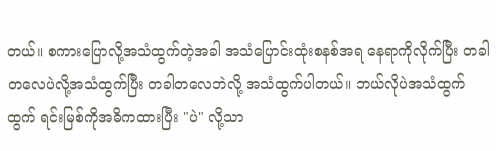တယ်။ စကားပြောလို့အသံထွက်တဲ့အခါ အသံပြောင်းထုံးစနစ်အရ နေရာကိုလိုက်ပြီး တခါတလေပဲလို့အသံထွက်ပြီး တခါတလေဘဲလို့ အသံထွက်ပါတယ်။ ဘယ်လိုပဲအသံထွက်ထွက် ရင်းမြစ်ကိုအဓိကထားပြီး "ပဲ" လို့သာ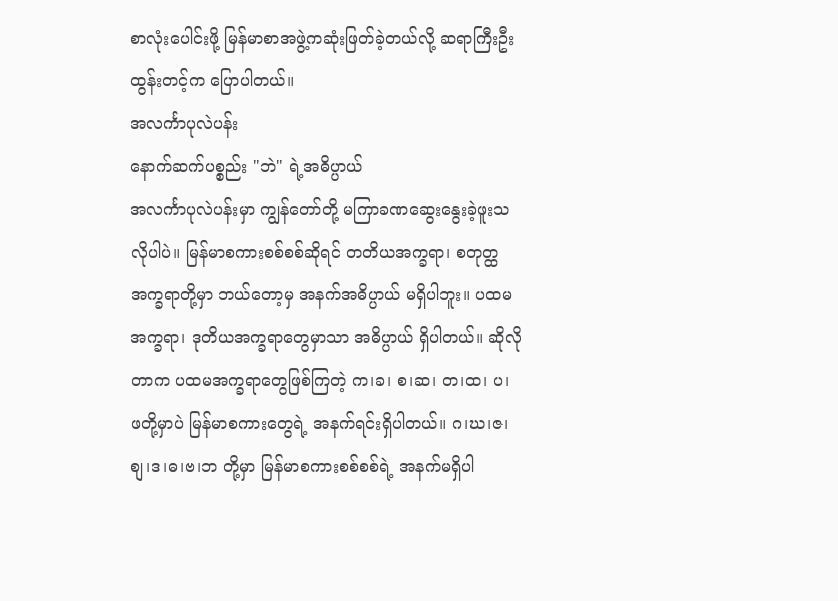စာလုံးပေါင်းဖို့ မြန်မာစာအဖွဲ့ကဆုံးဖြတ်ခဲ့တယ်လို့ ဆရာကြီးဦးထွန်းတင့်က ပြောပါတယ်။
အလင်္ကာပုလဲပန်း
နောက်ဆက်ပစ္စည်း "ဘဲ" ရဲ့အဓိပ္ပာယ်
အလင်္ကာပုလဲပန်းမှာ ကျွန်တော်တို့ မကြာခဏဆွေးနွေးခဲ့ဖူးသလိုပါပဲ။ မြန်မာစကားစစ်စစ်ဆိုရင် တတိယအက္ခရာ၊ စတုတ္ထအက္ခရာတို့မှာ ဘယ်တော့မှ အနက်အဓိပ္ပာယ် မရှိပါဘူး။ ပထမအက္ခရာ၊ ဒုတိယအက္ခရာတွေမှာသာ အဓိပ္ပာယ် ရှိပါတယ်။ ဆိုလိုတာက ပထမအက္ခရာတွေဖြစ်ကြတဲ့ က၊ခ၊ စ၊ဆ၊ တ၊ထ၊ ပ၊ ဖတို့မှာပဲ မြန်မာစကားတွေရဲ့ အနက်ရင်းရှိပါတယ်။ ဂ၊ဃ၊ဇ၊စျ၊ဒ၊ဓ၊ဗ၊ဘ တို့မှာ မြန်မာစကားစစ်စစ်ရဲ့ အနက်မရှိပါ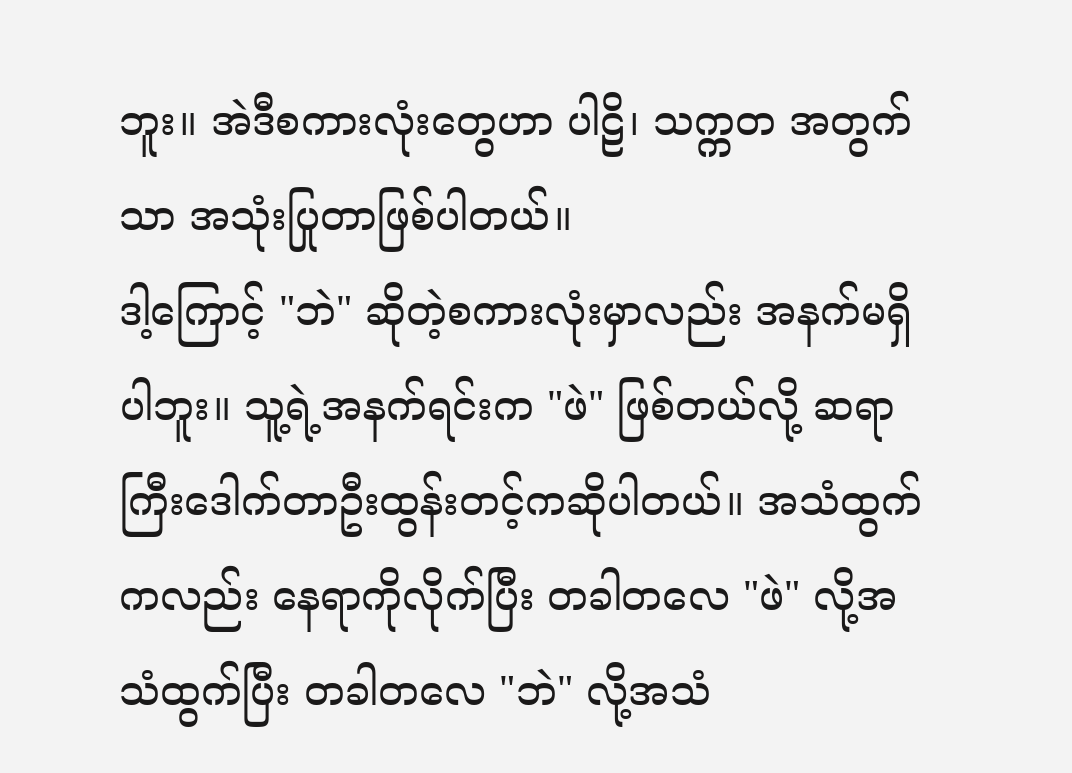ဘူး။ အဲဒီစကားလုံးတွေဟာ ပါဠိ၊ သက္ကတ အတွက်သာ အသုံးပြုတာဖြစ်ပါတယ်။
ဒါ့ကြောင့် "ဘဲ" ဆိုတဲ့စကားလုံးမှာလည်း အနက်မရှိပါဘူး။ သူ့ရဲ့အနက်ရင်းက "ဖဲ" ဖြစ်တယ်လို့ ဆရာကြီးဒေါက်တာဦးထွန်းတင့်ကဆိုပါတယ်။ အသံထွက်ကလည်း နေရာကိုလိုက်ပြီး တခါတလေ "ဖဲ" လို့အသံထွက်ပြီး တခါတလေ "ဘဲ" လို့အသံ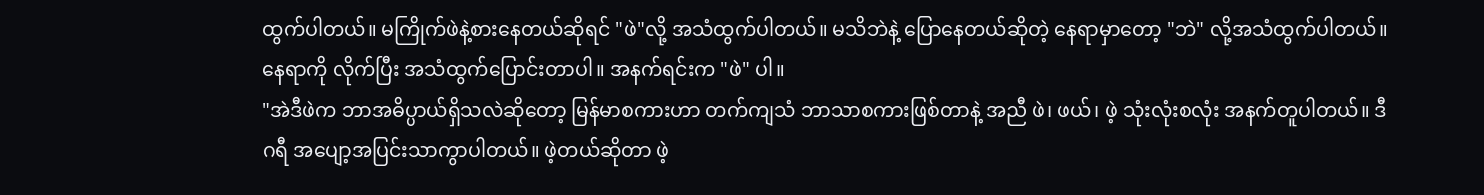ထွက်ပါတယ်။ မကြိုက်ဖဲနဲ့စားနေတယ်ဆိုရင် "ဖဲ"လို့ အသံထွက်ပါတယ်။ မသိဘဲနဲ့ ပြောနေတယ်ဆိုတဲ့ နေရာမှာတော့ "ဘဲ" လို့အသံထွက်ပါတယ်။ နေရာကို လိုက်ပြီး အသံထွက်ပြောင်းတာပါ။ အနက်ရင်းက "ဖဲ" ပါ။
"အဲဒီဖဲက ဘာအဓိပ္ပာယ်ရှိသလဲဆိုတော့ မြန်မာစကားဟာ တက်ကျသံ ဘာသာစကားဖြစ်တာနဲ့ အညီ ဖဲ၊ ဖယ်၊ ဖဲ့ သုံးလုံးစလုံး အနက်တူပါတယ်။ ဒီဂရီ အပျော့အပြင်းသာကွာပါတယ်။ ဖဲ့တယ်ဆိုတာ ဖဲ့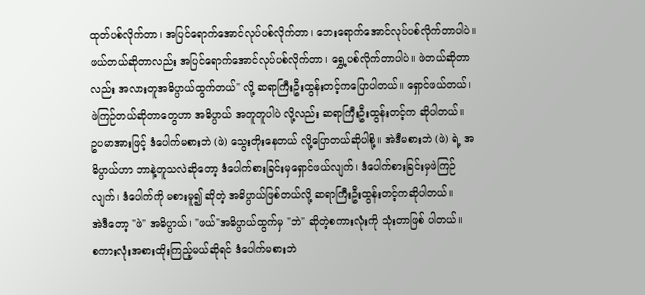ထုတ်ပစ်လိုက်တာ၊ အပြင်ရောက်အောင်လုပ်ပစ်လိုက်တာ၊ ဘေးရောက်အောင်လုပ်ပစ်လိုက်တာပါပဲ။ ဖယ်တယ်ဆိုတာလည်း အပြင်ရောက်အောင်လုပ်ပစ်လိုက်တာ၊ ရွှေ့ပစ်လိုက်တာပါပဲ။ ဖဲတယ်ဆိုတာလည်း အလားတူအဓိပ္ပာယ်ထွက်တယ်" လို့ ဆရာကြီးဦးထွန်းတင့်ကပြောပါတယ်။ ရှောင်ဖယ်တယ်၊ ဖဲကြဉ်တယ်ဆိုတာတွေဟာ အဓိပ္ပာယ် အတူတူပါပဲ လို့လည်း ဆရာကြီးဦးထွန်းတင့်က ဆိုပါတယ်။
ဥပမာအားဖြင့် ဒံပေါက်မစားဘဲ (ဖဲ) သွေးတိုးနေတယ် လို့ပြောတယ်ဆိုပါစို့။ အဲဒီမစားဘဲ (ဖဲ) ရဲ့ အဓိပ္ပာယ်ဟာ ဘာနဲ့တူသလဲဆိုတော့ ဒံပေါက်စားခြင်းမှရှောင်ဖယ်လျက်၊ ဒံပေါက်စားခြင်းမှဖဲကြဉ်လျက်၊ ဒံပေါက်ကို မစားမူ၍ ဆိုတဲ့ အဓိပ္ပာယ်ဖြစ်တယ်လို့ ဆရာကြီးဦးထွန်းတင့်ကဆိုပါတယ်။
အဲဒီတော့ "ဖဲ" အဓိပ္ပာယ်၊ "ဖယ်"အဓိပ္ပာယ်ထွက်မှ "ဘဲ" ဆိုတဲ့စကားလုံးကို သုံးတာဖြစ် ပါတယ်။
စကားလုံးအစားထိုးကြည့်မယ်ဆိုရင် ဒံပေါက်မစားဘဲ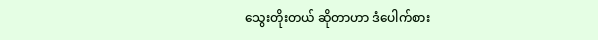သွေးတိုးတယ် ဆိုတာဟာ ဒံပေါက်စား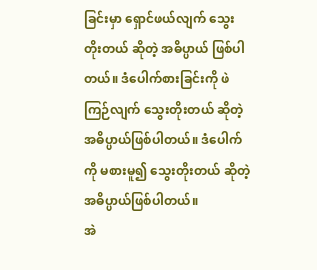ခြင်းမှာ ရှောင်ဖယ်လျက် သွေးတိုးတယ် ဆိုတဲ့ အဓိပ္ပာယ် ဖြစ်ပါတယ်။ ဒံပေါက်စားခြင်းကို ဖဲကြဉ်လျက် သွေးတိုးတယ် ဆိုတဲ့ အဓိပ္ပာယ်ဖြစ်ပါတယ်။ ဒံပေါက်ကို မစားမူ၍ သွေးတိုးတယ် ဆိုတဲ့ အဓိပ္ပာယ်ဖြစ်ပါတယ်။
အဲ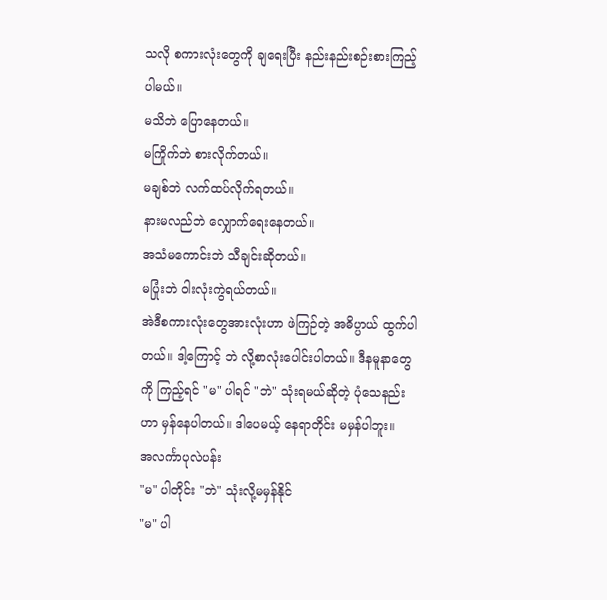သလို စကားလုံးတွေကို ချရေးပြီး နည်းနည်းစဉ်းစားကြည့်ပါမယ်။
မသိဘဲ ပြောနေတယ်။
မကြိုက်ဘဲ စားလိုက်တယ်။
မချစ်ဘဲ လက်ထပ်လိုက်ရတယ်။
နားမလည်ဘဲ လျှောက်ရေးနေတယ်။
အသံမကောင်းဘဲ သီချင်းဆိုတယ်။
မပြုံးဘဲ ဝါးလုံးကွဲရယ်တယ်။
အဲဒီစကားလုံးတွေအားလုံးဟာ ဖဲကြဉ်တဲ့ အဓိပ္ပာယ် ထွက်ပါတယ်။ ဒါ့ကြောင့် ဘဲ လို့စာလုံးပေါင်းပါတယ်။ ဒီနမူနာတွေကို ကြည့်ရင် "မ" ပါရင် "ဘဲ" သုံးရမယ်ဆိုတဲ့ ပုံသေနည်းဟာ မှန်နေပါတယ်။ ဒါပေမယ့် နေရာတိုင်း မမှန်ပါဘူး။
အလင်္ကာပုလဲပန်း
"မ" ပါတိုင်း "ဘဲ" သုံးလို့မမှန်နိုင်
"မ" ပါ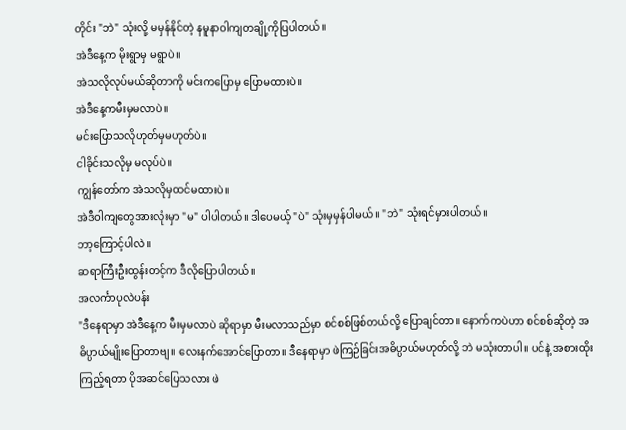တိုင်း "ဘဲ" သုံးလို့ မမှန်နိုင်တဲ့ နမူနာဝါကျတချို့ကိုပြပါတယ်။
အဲဒီနေ့က မိုးရွာမှ မရွာပဲ။
အဲသလိုလုပ်မယ်ဆိုတာကို မင်းကပြောမှ ပြောမထားပဲ။
အဲဒီနေ့ကမီးမှမလာပဲ။
မင်းပြောသလိုဟုတ်မှမဟုတ်ပဲ။
ငါခိုင်းသလိုမှ မလုပ်ပဲ။
ကျွန်တော်က အဲသလိုမှထင်မထားပဲ။
အဲဒီဝါကျတွေအားလုံးမှာ "မ" ပါပါတယ်။ ဒါပေမယ့် "ပဲ" သုံးမှမှန်ပါမယ်။ "ဘဲ" သုံးရင်မှားပါတယ်။
ဘာ့ကြောင့်ပါလဲ။
ဆရာကြီးဦးထွန်းတင့်က ဒီလိုပြောပါတယ်။
အလင်္ကာပုလဲပန်း
"ဒီနေရာမှာ အဲဒီနေ့က မီးမှမလာပဲ ဆိုရာမှာ မီးမလာသည်မှာ စင်စစ်ဖြစ်တယ်လို့ ပြောချင်တာ။ နောက်ကပဲဟာ စင်စစ်ဆိုတဲ့ အဓိပ္ပာယ်မျိုးပြောတာဗျ။ လေးနက်အောင်ပြောတာ။ ဒီနေရာမှာ ဖဲကြဉ်ခြင်းအဓိပ္ပာယ်မဟုတ်လို့ ဘဲ မသုံးတာပါ။ ပင်နဲ့ အစားထိုးကြည့်ရတာ ပိုအဆင်ပြေသလား ဖဲ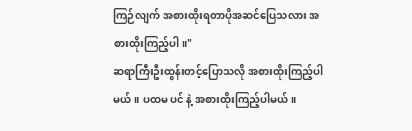ကြဉ်လျက် အစားထိုးရတာပိုအဆင်ပြေသလား အစားထိုးကြည့်ပါ။"
ဆရာကြီးဦးထွန်းတင့်ပြောသလို အစားထိုးကြည့်ပါမယ်။ ပထမ ပင် နဲ့ အစားထိုးကြည့်ပါမယ်။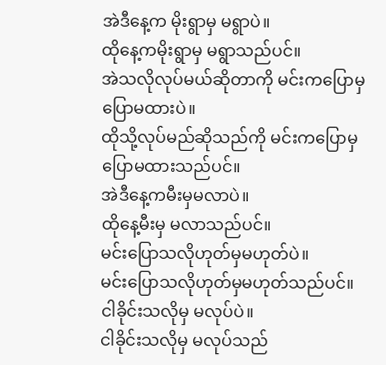အဲဒီနေ့က မိုးရွာမှ မရွာပဲ။
ထိုနေ့ကမိုးရွာမှ မရွာသည်ပင်။
အဲသလိုလုပ်မယ်ဆိုတာကို မင်းကပြောမှ ပြောမထားပဲ။
ထိုသို့လုပ်မည်ဆိုသည်ကို မင်းကပြောမှပြောမထားသည်ပင်။
အဲဒီနေ့ကမီးမှမလာပဲ။
ထိုနေ့မီးမှ မလာသည်ပင်။
မင်းပြောသလိုဟုတ်မှမဟုတ်ပဲ။
မင်းပြောသလိုဟုတ်မှမဟုတ်သည်ပင်။
ငါခိုင်းသလိုမှ မလုပ်ပဲ။
ငါခိုင်းသလိုမှ မလုပ်သည်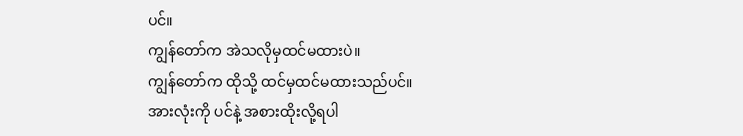ပင်။
ကျွန်တော်က အဲသလိုမှထင်မထားပဲ။
ကျွန်တော်က ထိုသို့ ထင်မှထင်မထားသည်ပင်။
အားလုံးကို ပင်နဲ့ အစားထိုးလို့ရပါ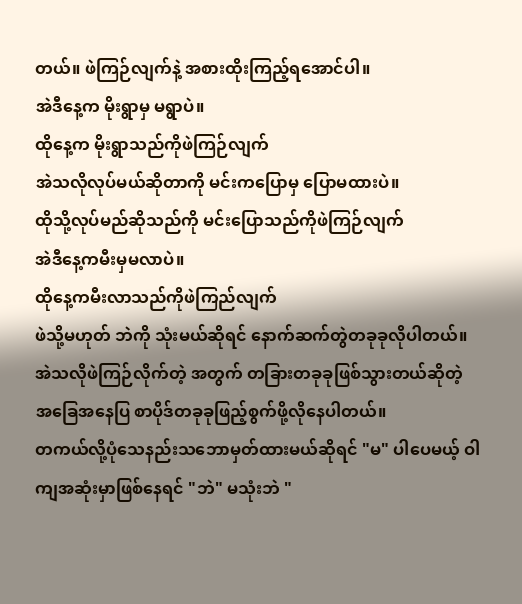တယ်။ ဖဲကြဉ်လျက်နဲ့ အစားထိုးကြည့်ရအောင်ပါ။
အဲဒီနေ့က မိုးရွာမှ မရွာပဲ။
ထိုနေ့က မိုးရွာသည်ကိုဖဲကြဉ်လျက်
အဲသလိုလုပ်မယ်ဆိုတာကို မင်းကပြောမှ ပြောမထားပဲ။
ထိုသို့လုပ်မည်ဆိုသည်ကို မင်းပြောသည်ကိုဖဲကြဉ်လျက်
အဲဒီနေ့ကမီးမှမလာပဲ။
ထိုနေ့ကမီးလာသည်ကိုဖဲကြည်လျက်
ဖဲသို့မဟုတ် ဘဲကို သုံးမယ်ဆိုရင် နောက်ဆက်တွဲတခုခုလိုပါတယ်။ အဲသလိုဖဲကြဉ်လိုက်တဲ့ အတွက် တခြားတခုခုဖြစ်သွားတယ်ဆိုတဲ့ အခြေအနေပြ စာပိုဒ်တခုခုဖြည့်စွက်ဖို့လိုနေပါတယ်။
တကယ်လို့ပုံသေနည်းသဘောမှတ်ထားမယ်ဆိုရင် "မ" ပါပေမယ့် ဝါကျအဆုံးမှာဖြစ်နေရင် "ဘဲ" မသုံးဘဲ "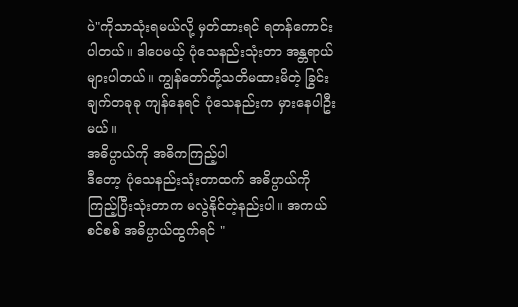ပဲ"ကိုသာသုံးရမယ်လို့ မှတ်ထားရင် ရတန်ကောင်းပါတယ်။ ဒါပေမယ့် ပုံသေနည်းသုံးတာ အန္တရာယ်များပါတယ်။ ကျွန်တော်တို့သတိမထားမိတဲ့ ခြွင်းချက်တခုခု ကျန်နေရင် ပုံသေနည်းက မှားနေပါဦးမယ်။
အဓိပ္ပာယ်ကို အဓိကကြည့်ပါ
ဒီတော့ ပုံသေနည်းသုံးတာထက် အဓိပ္ပာယ်ကို ကြည့်ပြီးသုံးတာက မလွဲနိုင်တဲ့နည်းပါ။ အကယ်စင်စစ် အဓိပ္ပာယ်ထွက်ရင် "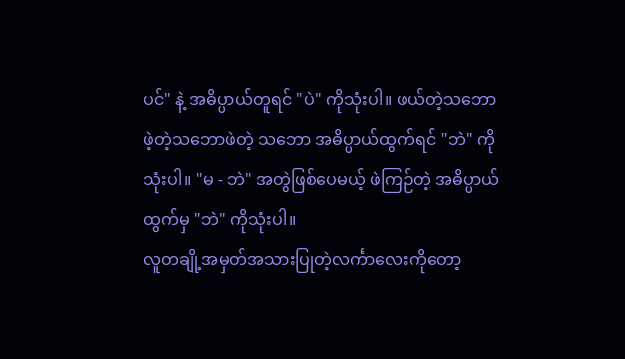ပင်" နဲ့ အဓိပ္ပာယ်တူရင် "ပဲ" ကိုသုံးပါ။ ဖယ်တဲ့သဘောဖဲ့တဲ့သဘောဖဲတဲ့ သဘော အဓိပ္ပာယ်ထွက်ရင် "ဘဲ" ကိုသုံးပါ။ "မ - ဘဲ" အတွဲဖြစ်ပေမယ့် ဖဲကြဉ်တဲ့ အဓိပ္ပာယ်ထွက်မှ "ဘဲ" ကိုသုံးပါ။
လူတချို့အမှတ်အသားပြုတဲ့လင်္ကာလေးကိုတော့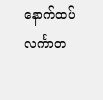နောက်ထပ်လင်္ကာတ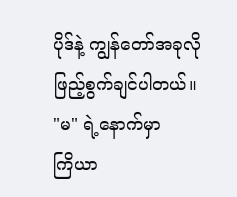ပိုဒ်နဲ့ ကျွန်တော်အခုလိုဖြည့်စွက်ချင်ပါတယ်။
"မ" ရဲ့နောက်မှာ
ကြိယာ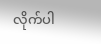လိုက်ပါ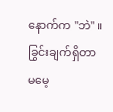နောက်က "ဘဲ" ။
ခြွင်းချက်ရှိတာ
မမေ့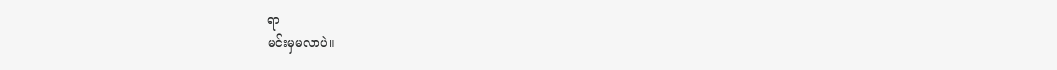ရာ
မင်းမှမလာပဲ။